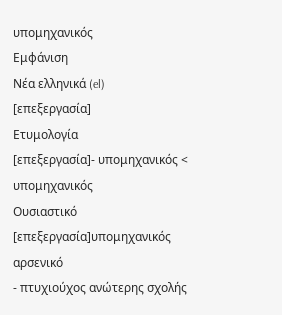υπομηχανικός
Εμφάνιση
Νέα ελληνικά (el)
[επεξεργασία]
Ετυμολογία
[επεξεργασία]- υπομηχανικός < υπομηχανικός
Ουσιαστικό
[επεξεργασία]υπομηχανικός αρσενικό
- πτυχιούχος ανώτερης σχολής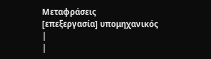Μεταφράσεις
[επεξεργασία] υπομηχανικός
|
|